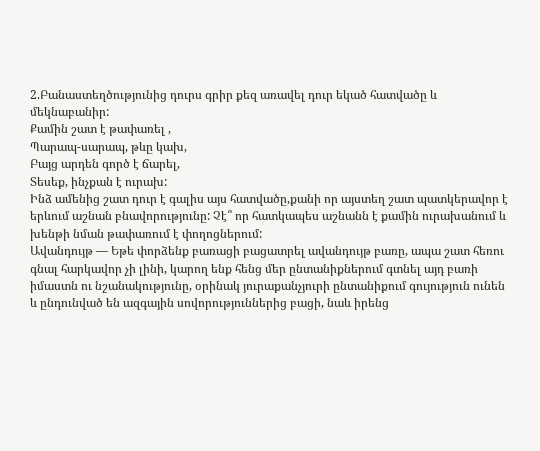2.Բանաստեղծությունից դուրս գրիր քեզ առավել դուր եկած հատվածը և մեկնաբանիր:
Քամին շատ է թափառել ,
Պարապ-սարապ, թևը կախ,
Բայց արդեն գործ է ճարել,
Տեսեք, ինչքան է ուրախ:
Ինձ ամենից շատ դուր է գալիս այս հատվածը,քանի որ այստեղ շատ պատկերավոր է երևում աշնան բնավորությունը: Չէ՞ որ հատկապես աշնանն է քամին ուրախանում և խենթի նման թափառում է փողոցներում:
Ավանդույթ — Եթե փորձենք բառացի բացատրել ավանդույթ բառը, ապա շատ հեռու գնալ հարկավոր չի լինի, կարող ենք հենց մեր ընտանիքներում գտնել այդ բառի իմաստն ու նշանակությունը, օրինակ յուրաքանչյուրի ընտանիքում գույություն ունեն և ընդունված են ազգային սովորություններից բացի, նաև իրենց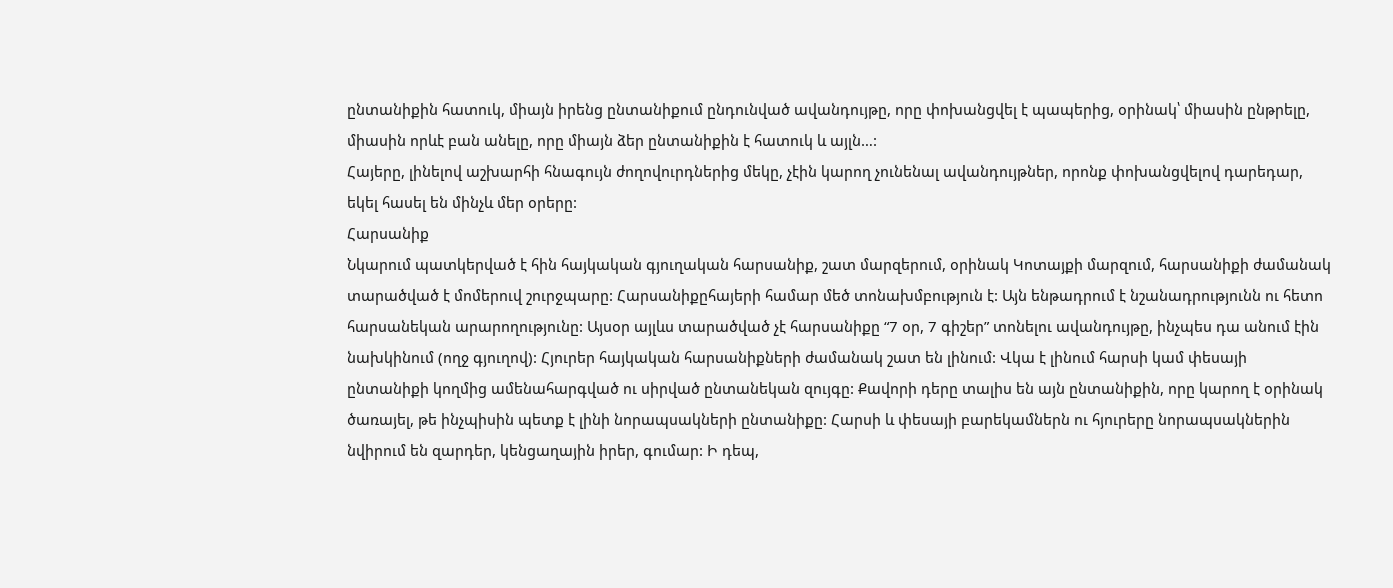ընտանիքին հատուկ, միայն իրենց ընտանիքում ընդունված ավանդույթը, որը փոխանցվել է պապերից, օրինակ՝ միասին ընթրելը, միասին որևէ բան անելը, որը միայն ձեր ընտանիքին է հատուկ և այլն…:
Հայերը, լինելով աշխարհի հնագույն ժողովուրդներից մեկը, չէին կարող չունենալ ավանդույթներ, որոնք փոխանցվելով դարեդար, եկել հասել են մինչև մեր օրերը:
Հարսանիք
Նկարում պատկերված է հին հայկական գյուղական հարսանիք, շատ մարզերում, օրինակ Կոտայքի մարզում, հարսանիքի ժամանակ տարածված է մոմերուվ շուրջպարը: Հարսանիքըհայերի համար մեծ տոնախմբություն է: Այն ենթադրում է նշանադրությունն ու հետո հարսանեկան արարողությունը: Այսօր այլևս տարածված չէ հարսանիքը “7 օր, 7 գիշեր” տոնելու ավանդույթը, ինչպես դա անում էին նախկինում (ողջ գյուղով): Հյուրեր հայկական հարսանիքների ժամանակ շատ են լինում: Վկա է լինում հարսի կամ փեսայի ընտանիքի կողմից ամենահարգված ու սիրված ընտանեկան զույգը: Քավորի դերը տալիս են այն ընտանիքին, որը կարող է օրինակ ծառայել, թե ինչպիսին պետք է լինի նորապսակների ընտանիքը: Հարսի և փեսայի բարեկամներն ու հյուրերը նորապսակներին նվիրում են զարդեր, կենցաղային իրեր, գումար: Ի դեպ,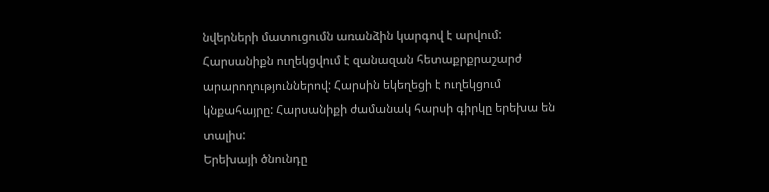նվերների մատուցումն առանձին կարգով է արվում: Հարսանիքն ուղեկցվում է զանազան հետաքրքրաշարժ արարողություններով: Հարսին եկեղեցի է ուղեկցում կնքահայրը: Հարսանիքի ժամանակ հարսի գիրկը երեխա են տալիս:
Երեխայի ծնունդը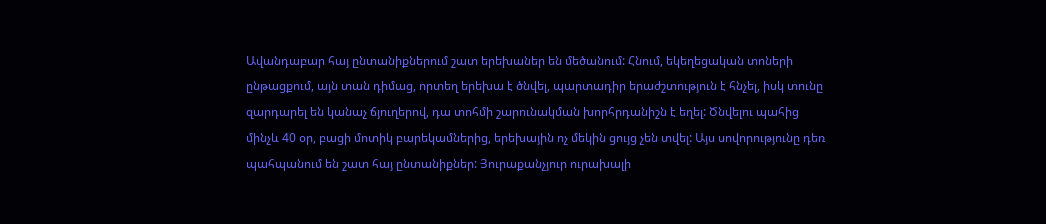Ավանդաբար հայ ընտանիքներում շատ երեխաներ են մեծանում: Հնում, եկեղեցական տոների ընթացքում, այն տան դիմաց, որտեղ երեխա է ծնվել, պարտադիր երաժշտություն է հնչել, իսկ տունը զարդարել են կանաչ ճյուղերով, դա տոհմի շարունակման խորհրդանիշն է եղել: Ծնվելու պահից մինչև 40 օր, բացի մոտիկ բարեկամներից, երեխային ոչ մեկին ցույց չեն տվել: Այս սովորությունը դեռ պահպանում են շատ հայ ընտանիքներ: Յուրաքանչյուր ուրախալի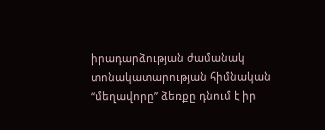իրադարձության ժամանակ տոնակատարության հիմնական “մեղավորը” ձեռքը դնում է իր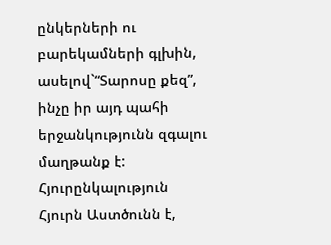ընկերների ու բարեկամների գլխին, ասելով`“Տարոսը քեզ”, ինչը իր այդ պահի երջանկությունն զգալու մաղթանք է:
Հյուրընկալություն
Հյուրն Աստծունն է,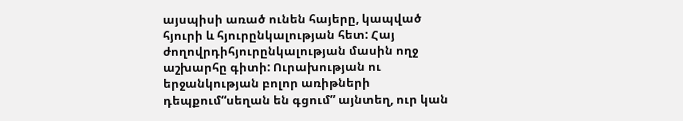այսպիսի առած ունեն հայերը, կապված հյուրի և հյուրընկալության հետ: Հայ ժողովրդիհյուրընկալության մասին ողջ աշխարհը գիտի: Ուրախության ու երջանկության բոլոր առիթների դեպքում“սեղան են գցում” այնտեղ, ուր կան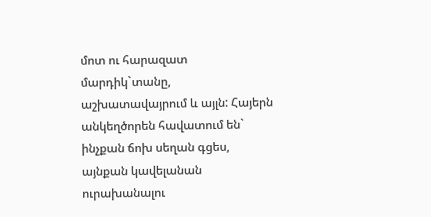մոտ ու հարազատ մարդիկ`տանը, աշխատավայրում և այլն: Հայերն անկեղծորեն հավատում են` ինչքան ճոխ սեղան գցես, այնքան կավելանան ուրախանալու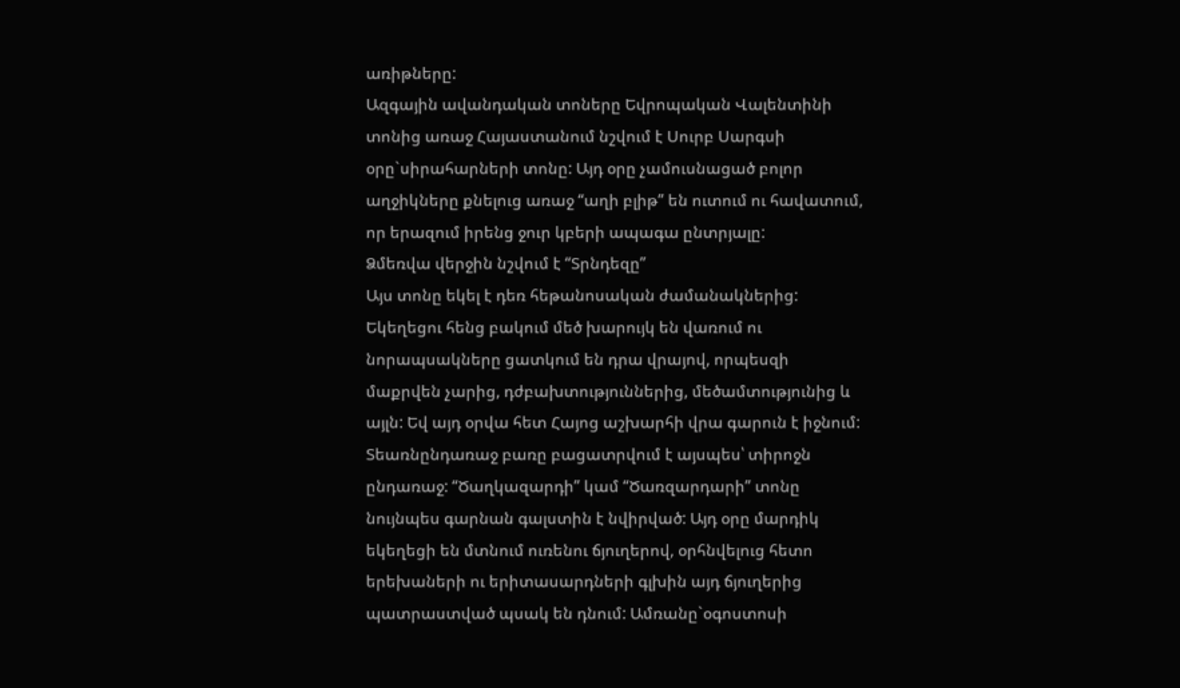առիթները:
Ազգային ավանդական տոները Եվրոպական Վալենտինի տոնից առաջ Հայաստանում նշվում է Սուրբ Սարգսի օրը`սիրահարների տոնը: Այդ օրը չամուսնացած բոլոր աղջիկները քնելուց առաջ “աղի բլիթ” են ուտում ու հավատում, որ երազում իրենց ջուր կբերի ապագա ընտրյալը:
Ձմեռվա վերջին նշվում է “Տրնդեզը”
Այս տոնը եկել է դեռ հեթանոսական ժամանակներից: Եկեղեցու հենց բակում մեծ խարույկ են վառում ու նորապսակները ցատկում են դրա վրայով, որպեսզի մաքրվեն չարից, դժբախտություններից, մեծամտությունից և այլն: Եվ այդ օրվա հետ Հայոց աշխարհի վրա գարուն է իջնում: Տեառնընդառաջ բառը բացատրվում է այսպես՝ տիրոջն ընդառաջ: “Ծաղկազարդի” կամ “Ծառզարդարի” տոնը նույնպես գարնան գալստին է նվիրված: Այդ օրը մարդիկ եկեղեցի են մտնում ուռենու ճյուղերով, օրհնվելուց հետո երեխաների ու երիտասարդների գլխին այդ ճյուղերից պատրաստված պսակ են դնում: Ամռանը`օգոստոսի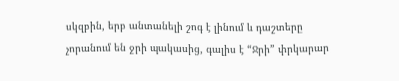սկզբին, երբ անտանելի շոգ է լինում և դաշտերը չորանում են ջրի պակասից, գալիս է “Ջրի” փրկարար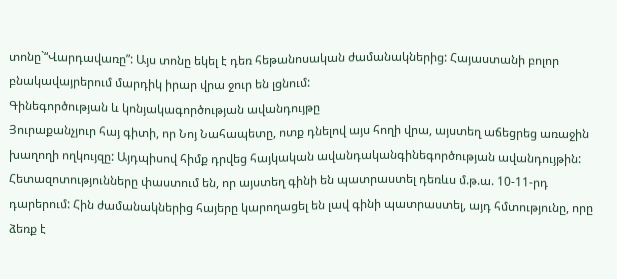տոնը`“Վարդավառը”: Այս տոնը եկել է դեռ հեթանոսական ժամանակներից: Հայաստանի բոլոր բնակավայրերում մարդիկ իրար վրա ջուր են լցնում:
Գինեգործության և կոնյակագործության ավանդույթը
Յուրաքանչյուր հայ գիտի, որ Նոյ Նահապետը, ոտք դնելով այս հողի վրա, այստեղ աճեցրեց առաջին խաղողի ողկույզը: Այդպիսով հիմք դրվեց հայկական ավանդականգինեգործության ավանդույթին: Հետազոտությունները փաստում են, որ այստեղ գինի են պատրաստել դեռևս մ.թ.ա. 10-11-րդ դարերում: Հին ժամանակներից հայերը կարողացել են լավ գինի պատրաստել, այդ հմտությունը, որը ձեռք է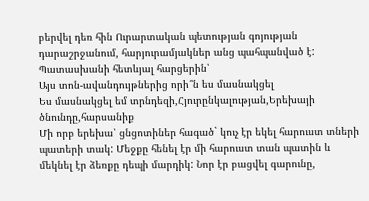բերվել դեռ հին Ուրարտական պետության գոյության դարաշրջանում, հարյուրամյակներ անց պահպանված է:
Պատասխանի հետևյալ հարցերին՝
Այս տոն-ավանդույթներից որի՞ն ես մասնակցել
Ես մասնակցել եմ տրնդեզի,Հյուրընկալության,Երեխայի ծնունդը,հարսանիք
Մի որբ երեխա՝ ցնցոտիներ հագած` կուչ էր եկել հարուստ տների պատերի տակ: Մեջքը հենել էր մի հարուստ տան պատին և մեկնել էր ձեռքը դեպի մարդիկ: Նոր էր բացվել գարունը,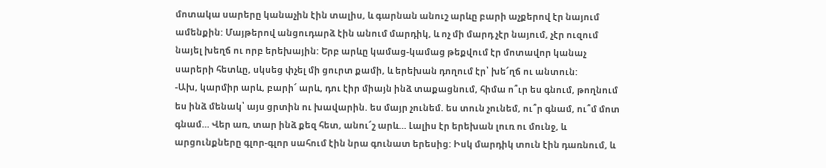մոտակա սարերը կանաչին էին տալիս, և գարնան անուշ արևը բարի աչքերով էր նայում ամենքին: Մայթերով անցուդարձ էին անում մարդիկ, և ոչ մի մարդ չէր նայում, չէր ուզում նայել խեղճ ու որբ երեխային: Երբ արևը կամաց-կամաց թեքվում էր մոտավոր կանաչ սարերի հետևը, սկսեց փչել մի ցուրտ քամի, և երեխան դողում էր՝ խե՜ղճ ու անտուն:
-Ախ, կարմիր արև, բարի՜ արև, դու էիր միայն ինձ տաքացնում, հիմա ո՞ւր ես գնում, թողնում ես ինձ մենակ՝ այս ցրտին ու խավարին. ես մայր չունեմ. ես տուն չունեմ, ու՞ր գնամ, ու՞մ մոտ գնամ… Վեր առ, տար ինձ քեզ հետ, անու՜շ արև… Լալիս էր երեխան լուռ ու մունջ, և արցունքները գլոր-գլոր սահում էին նրա գունատ երեսից: Իսկ մարդիկ տուն էին դառնում, և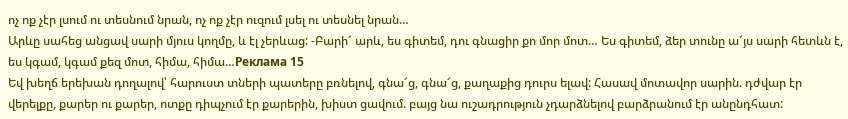ոչ ոք չէր լսում ու տեսնում նրան, ոչ ոք չէր ուզում լսել ու տեսնել նրան…
Արևը սահեց անցավ սարի մյուս կողմը, և էլ չերևաց: -Բարի՜ արև, ես գիտեմ, դու գնացիր քո մոր մոտ… Ես գիտեմ, ձեր տունը ա՜յս սարի հետևն է, ես կգամ, կգամ քեզ մոտ, հիմա, հիմա…Реклама 15
Եվ խեղճ երեխան դողալով՝ հարուստ տների պատերը բռնելով, գնա՜ց, գնա՜ց, քաղաքից դուրս ելավ: Հասավ մոտավոր սարին. դժվար էր վերելքը, քարեր ու քարեր, ոտքը դիպչում էր քարերին, խիստ ցավում. բայց նա ուշադրություն չդարձնելով բարձրանում էր անընդհատ: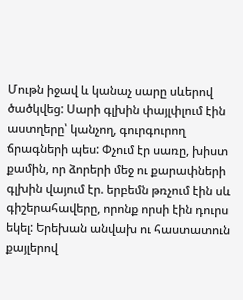Մութն իջավ և կանաչ սարը սևերով ծածկվեց: Սարի գլխին փայլփլում էին աստղերը՝ կանչող, գուրգուրող ճրագների պես: Փչում էր սառը, խիստ քամին, որ ձորերի մեջ ու քարափների գլխին վայում էր. երբեմն թռչում էին սև գիշերահավերը, որոնք որսի էին դուրս եկել: Երեխան անվախ ու հաստատուն քայլերով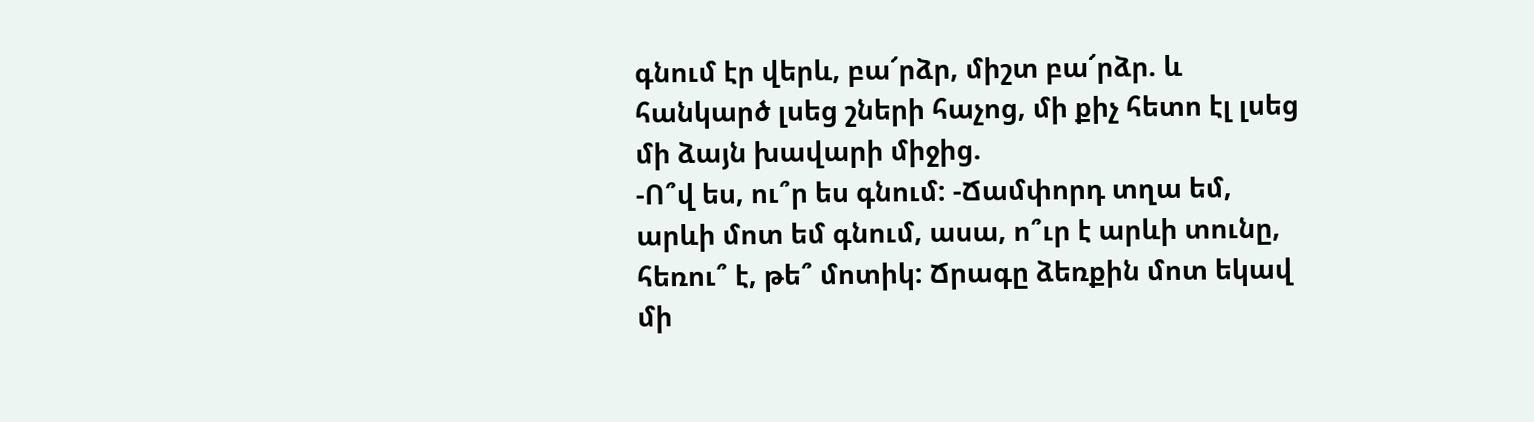գնում էր վերև, բա՜րձր, միշտ բա՜րձր. և հանկարծ լսեց շների հաչոց, մի քիչ հետո էլ լսեց մի ձայն խավարի միջից.
-Ո՞վ ես, ու՞ր ես գնում: -Ճամփորդ տղա եմ, արևի մոտ եմ գնում, ասա, ո՞ւր է արևի տունը, հեռու՞ է, թե՞ մոտիկ: Ճրագը ձեռքին մոտ եկավ մի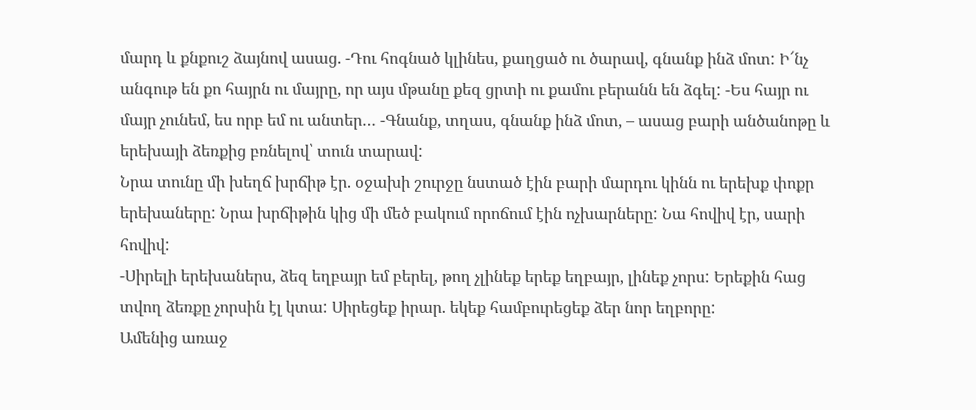մարդ և քնքուշ ձայնով ասաց. -Դու հոգնած կլինես, քաղցած ու ծարավ, գնանք ինձ մոտ: Ի՜նչ անգութ են քո հայրն ու մայրը, որ այս մթանը քեզ ցրտի ու քամու բերանն են ձգել: -Ես հայր ու մայր չունեմ, ես որբ եմ ու անտեր… -Գնանք, տղաս, գնանք ինձ մոտ, – ասաց բարի անծանոթը և երեխայի ձեռքից բռնելով՝ տուն տարավ:
Նրա տունը մի խեղճ խրճիթ էր. օջախի շուրջը նստած էին բարի մարդու կինն ու երեխք փոքր երեխաները: Նրա խրճիթին կից մի մեծ բակում որոճում էին ոչխարները: Նա հովիվ էր, սարի հովիվ:
-Սիրելի երեխաներս, ձեզ եղբայր եմ բերել, թող չլինեք երեք եղբայր, լինեք չորս: Երեքին հաց տվող ձեռքը չորսին էլ կտա: Սիրեցեք իրար. եկեք համբուրեցեք ձեր նոր եղբորը:
Ամենից առաջ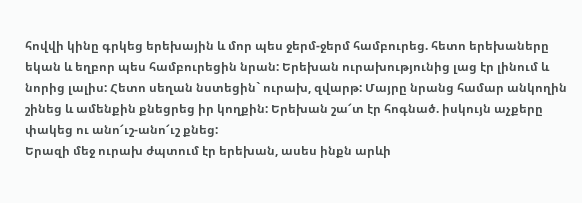հովվի կինը գրկեց երեխային և մոր պես ջերմ-ջերմ համբուրեց. հետո երեխաները եկան և եղբոր պես համբուրեցին նրան: Երեխան ուրախությունից լաց էր լինում և նորից լալիս: Հետո սեղան նստեցին` ուրախ, զվարթ: Մայրը նրանց համար անկողին շինեց և ամենքին քնեցրեց իր կողքին: Երեխան շա՜տ էր հոգնած. իսկույն աչքերը փակեց ու անո՜ւշ-անո՜ւշ քնեց:
Երազի մեջ ուրախ ժպտում էր երեխան, ասես ինքն արևի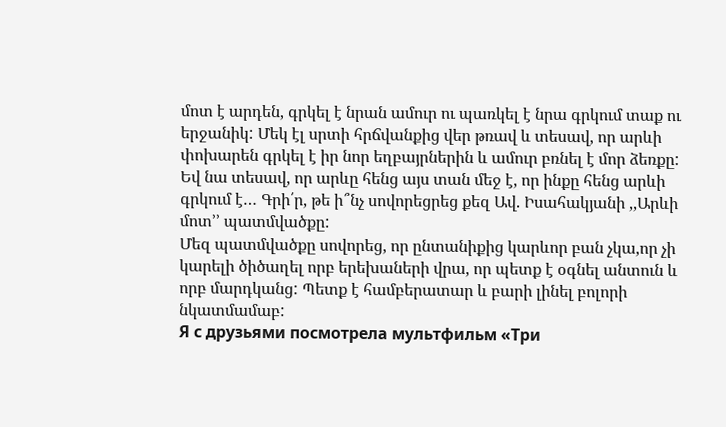մոտ է արդեն, գրկել է նրան ամուր ու պառկել է նրա գրկում տաք ու երջանիկ: Մեկ էլ սրտի հրճվանքից վեր թռավ և տեսավ, որ արևի փոխարեն գրկել է իր նոր եղբայրներին և ամուր բռնել է մոր ձեռքը: Եվ նա տեսավ, որ արևը հենց այս տան մեջ է, որ ինքը հենց արևի գրկում է… Գրի՛ր, թե ի՞նչ սովորեցրեց քեզ Ավ. Իսահակյանի ,,Արևի մոտ՚՚ պատմվածքը:
Մեզ պատմվածքը սովորեց, որ ընտանիքից կարևոր բան չկա,որ չի կարելի ծիծաղել որբ երեխաների վրա, որ պետք է օգնել անտուն և որբ մարդկանց: Պետք է համբերատար և բարի լինել բոլորի նկատմամաբ:
Я с друзьями посмотрела мультфильм «Три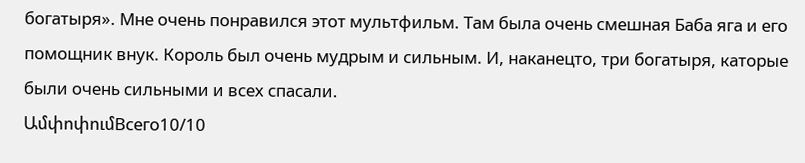богатыря». Мне очень понравился этот мультфильм. Там была очень смешная Баба яга и его помощник внук. Король был очень мудрым и сильным. И, наканецто, три богатыря, каторые были очень сильными и всех спасали.
ԱմփոփումВсего10/10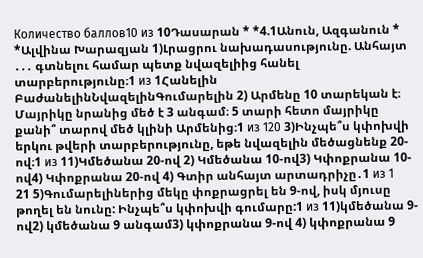Количество баллов10 из 10Դասարան * *4.1Անուն, Ազգանուն * *Ալվինա Խարազյան 1)Լրացրու նախադասությունը. Անհայտ ․․․ գտնելու համար պետք նվազելիից հանել տարբերությունը։1 из 1Հանելին ԲաժանելինՆվազելինԳումարելին 2) Արմենը 10 տարեկան է։ Մայրիկը նրանից մեծ է 3 անգամ։ 5 տարի հետո մայրիկը քանի՞ տարով մեծ կլինի Արմենից։1 из 120 3)Ինչպե՞ս կփոխվի երկու թվերի տարբերությունը, եթե նվազելին մեծացնենք 20-ով։1 из 11)Կմեծանա 20-ով 2) Կմեծանա 10-ով3) Կփոքրանա 10-ով4) Կփոքրանա 20-ով 4) Գտիր անհայտ արտադրիչը․1 из 1
21 5)Գումարելիներից մեկը փոքրացրել են 9-ով, իսկ մյուսը թողել են նունը: Ինչպե՞ս կփոխվի գումարը:1 из 11)կմեծանա 9-ով2) կմեծանա 9 անգամ3) կփոքրանա 9-ով 4) կփոքրանա 9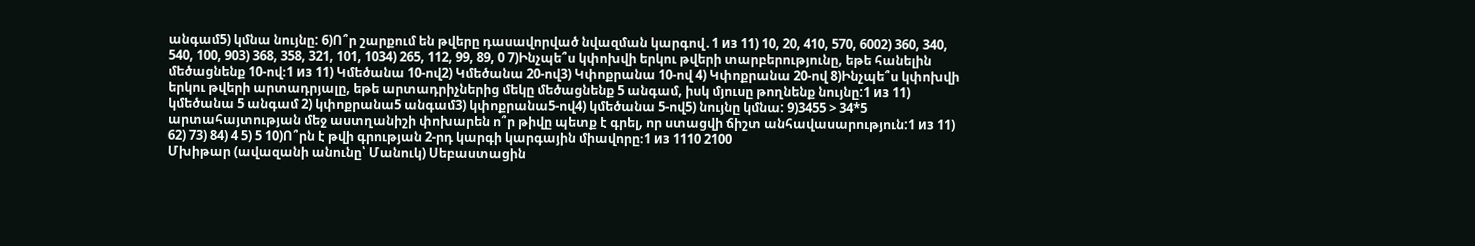անգամ5) կմնա նույնը: 6)Ո՞ր շարքում են թվերը դասավորված նվազման կարգով․1 из 11) 10, 20, 410, 570, 6002) 360, 340, 540, 100, 903) 368, 358, 321, 101, 1034) 265, 112, 99, 89, 0 7)Ինչպե՞ս կփոխվի երկու թվերի տարբերությունը, եթե հանելին մեծացնենք 10-ով։1 из 11) Կմեծանա 10-ով2) Կմեծանա 20-ով3) Կփոքրանա 10-ով 4) Կփոքրանա 20-ով 8)Ինչպե՞ս կփոխվի երկու թվերի արտադրյալը, եթե արտադրիչներից մեկը մեծացնենք 5 անգամ, իսկ մյուսը թողնենք նույնը:1 из 11) կմեծանա 5 անգամ 2) կփոքրանա5 անգամ3) կփոքրանա5-ով4) կմեծանա 5-ով5) նույնը կմնա: 9)3455 > 34*5 արտահայտության մեջ աստղանիշի փոխարեն ո՞ր թիվը պետք է գրել, որ ստացվի ճիշտ անհավասարություն:1 из 11) 62) 73) 84) 4 5) 5 10)Ո՞րն է թվի գրության 2-րդ կարգի կարգային միավորը։1 из 1110 2100
Մխիթար (ավազանի անունը՝ Մանուկ) Սեբաստացին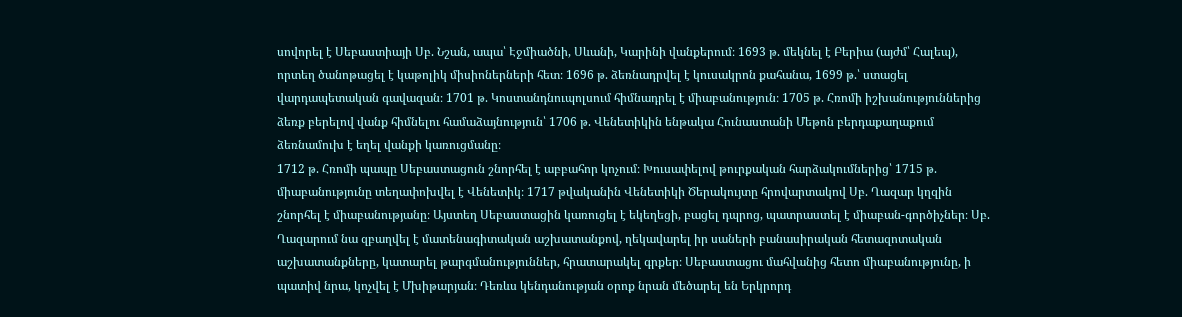սովորել է Սեբաստիայի Սբ. Նշան, ապա՝ Էջմիածնի, Սևանի, Կարինի վանքերում։ 1693 թ. մեկնել է Բերիա (այժմ՝ Հալեպ), որտեղ ծանոթացել է կաթոլիկ միսիոներների հետ։ 1696 թ. ձեռնադրվել է կուսակրոն քահանա, 1699 թ.՝ ստացել վարդապետական գավազան։ 1701 թ. Կոստանդնուպոլսում հիմնադրել է միաբանություն։ 1705 թ. Հռոմի իշխանություններից ձեռք բերելով վանք հիմնելու համաձայնություն՝ 1706 թ. Վենետիկին ենթակա Հունաստանի Մեթոն բերդաքաղաքում ձեռնամուխ է եղել վանքի կառուցմանը։
1712 թ. Հռոմի պապը Սեբաստացուն շնորհել է աբբահոր կոչում։ Խուսափելով թուրքական հարձակումներից՝ 1715 թ. միաբանությունը տեղափոխվել է Վենետիկ։ 1717 թվականին Վենետիկի Ծերակույտը հրովարտակով Սբ. Ղազար կղզին շնորհել է միաբանությանը։ Այստեղ Սեբաստացին կառուցել է եկեղեցի, բացել դպրոց, պատրաստել է միաբան-գործիչներ։ Սբ. Ղազարում նա զբաղվել է մատենագիտական աշխատանքով, ղեկավարել իր սաների բանասիրական հետազոտական աշխատանքները, կատարել թարգմանություններ, հրատարակել գրքեր։ Սեբաստացու մահվանից հետո միաբանությունը, ի պատիվ նրա, կոչվել է Մխիթարյան։ Դեռևս կենդանության օրոք նրան մեծարել են Երկրորդ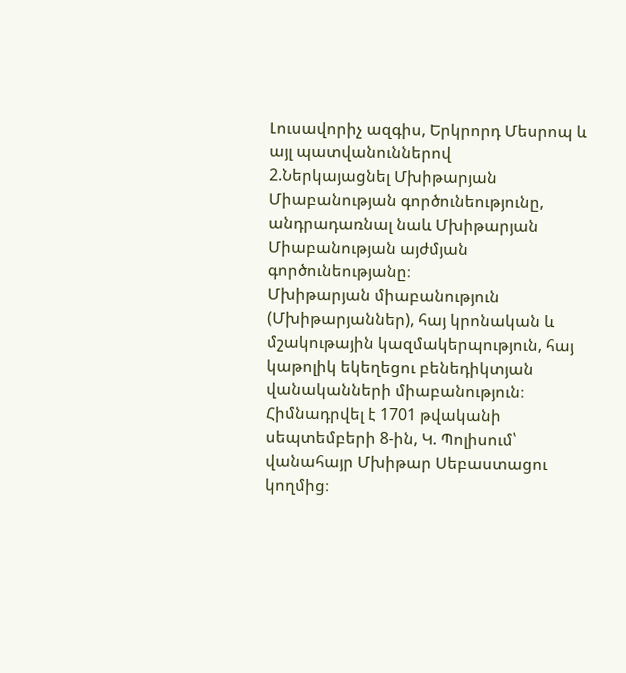Լուսավորիչ ազգիս, Երկրորդ Մեսրոպ և այլ պատվանուններով
2.Ներկայացնել Մխիթարյան Միաբանության գործունեությունը, անդրադառնալ նաև Մխիթարյան Միաբանության այժմյան գործունեությանը։
Մխիթարյան միաբանություն (Մխիթարյաններ), հայ կրոնական և մշակութային կազմակերպություն, հայ կաթոլիկ եկեղեցու բենեդիկտյան վանականների միաբանություն։ Հիմնադրվել է 1701 թվականի սեպտեմբերի 8-ին, Կ. Պոլիսում՝ վանահայր Մխիթար Սեբաստացու կողմից։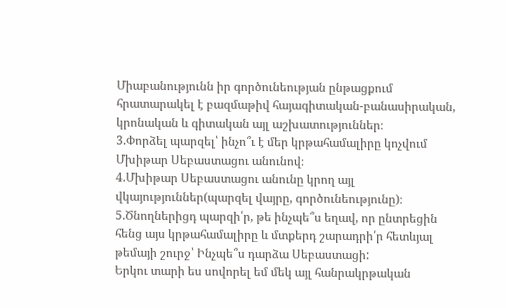Միաբանությունն իր գործունեության ընթացքում հրատարակել է բազմաթիվ հայագիտական-բանասիրական, կրոնական և գիտական այլ աշխատություններ։
3.Փորձել պարզել՝ ինչո՞ւ է մեր կրթահամալիրը կոչվում Մխիթար Սեբաստացու անունով։
4.Մխիթար Սեբաստացու անունը կրող այլ վկայություններ(պարզել վայրը, գործունեությունը)։
5.Ծնողներիցդ պարզի՛ր, թե ինչպե՞ս եղավ, որ ընտրեցին հենց այս կրթահամալիրը և մտքերդ շարադրի՛ր հետևյալ թեմայի շուրջ՝ Ինչպե՞ս դարձա Սեբաստացի:
Երկու տարի ես սովորել եմ մեկ այլ հանրակրթական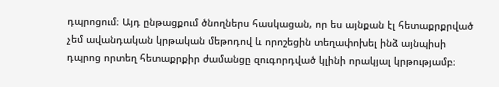դպրոցում։ Այդ ընթացքում ծնողներս հասկացան, որ ես այնքան էլ հետաքրքրված չեմ ավանդական կրթական մեթոդով և որոշեցին տեղափոխել ինձ այնպիսի դպրոց որտեղ հետաքրքիր ժամանցը զուգորդված կլինի որակյալ կրթությամբ։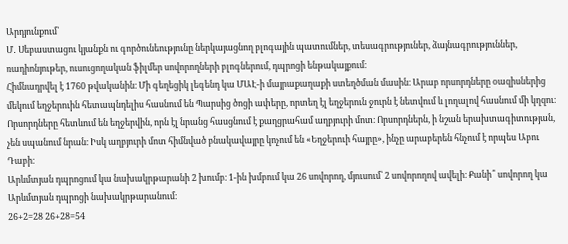Արդյունքում՝
Մ․ Սեբաստացու կյանքն ու գործունեությունը ներկայացնող բլոգային պատումներ, տեսագրություներ, ձայնագրություններ, ռադիոնյութեր, ուսուցողական ֆիլմեր սովորողների բլոգներում, դպրոցի ենթակայքում։
Հիմնադրվել է 1760 թվականին։ Մի գեղեցիկ լեգենդ կա ՄԱԷ-ի մայրաքաղաքի ստեղծման մասին։ Արաբ որսորդները օազիսներից մեկում եղջերուին հետապնդելիս հասնում են Պարսից ծոցի ափերը, որտեղ էլ եղջերուն ջուրն է նետվում և լողալով հասնում մի կղզու։ Որսորդները հետևում են եղջերվին, որն էլ նրանց հասցնում է քաղցրահամ աղբյուրի մոտ։ Որսորդներն, ի նշան երախտագիտության, չեն սպանում նրան։ Իսկ աղբյուրի մոտ հիմնված բնակավայրը կոչում են «Եղջերուի հայրը», ինչը արաբերեն հնչում է որպես Աբու Դաբի։
Արևմտյան դպրոցում կա նախակրթարանի 2 խումբ։ 1-ին խմբում կա 26 սովորող, մյուսում՝ 2 սովորողով ավելի։ Քանի՞ սովորող կա Արևմտյան դպրոցի նախակրթարանում։
26+2=28 26+28=54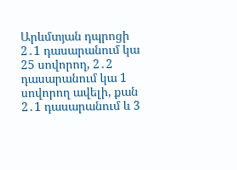Արևմտյան դպրոցի 2․1 դասարանում կա 25 սովորող, 2․2 դասարանում կա 1 սովորող ավելի, քան 2․1 դասարանում և 3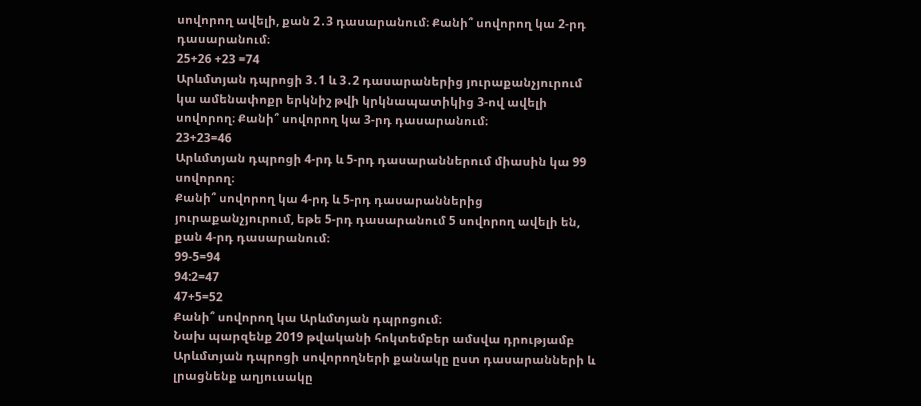սովորող ավելի, քան 2․3 դասարանում։ Քանի՞ սովորող կա 2-րդ դասարանում։
25+26 +23 =74
Արևմտյան դպրոցի 3․1 և 3․2 դասարաներից յուրաքանչյուրում կա ամենափոքր երկնիշ թվի կրկնապատիկից 3-ով ավելի սովորող։ Քանի՞ սովորող կա 3-րդ դասարանում։
23+23=46
Արևմտյան դպրոցի 4-րդ և 5-րդ դասարաններում միասին կա 99 սովորող։
Քանի՞ սովորող կա 4-րդ և 5-րդ դասարաններից յուրաքանչյուրում, եթե 5-րդ դասարանում 5 սովորող ավելի են, քան 4-րդ դասարանում։
99-5=94
94:2=47
47+5=52
Քանի՞ սովորող կա Արևմտյան դպրոցում։
Նախ պարզենք 2019 թվականի հոկտեմբեր ամսվա դրությամբ Արևմտյան դպրոցի սովորողների քանակը ըստ դասարանների և լրացնենք աղյուսակը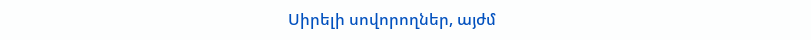Սիրելի սովորողներ, այժմ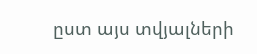ըստ այս տվյալների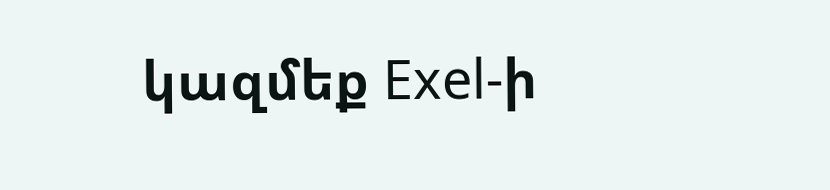կազմեք Exel-ի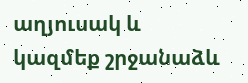աղյուսակ և կազմեք շրջանաձև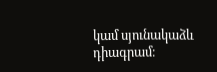կամ սյունակաձև դիագրամ։